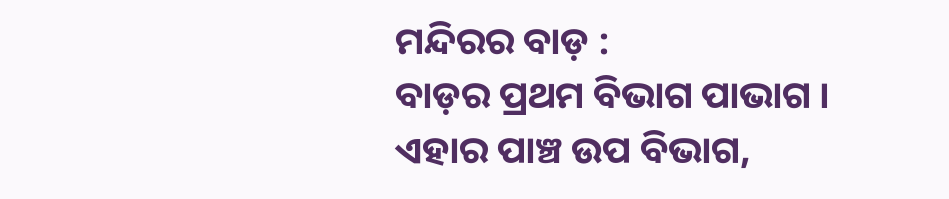ମନ୍ଦିରର ବାଡ଼ :
ବାଡ଼ର ପ୍ରଥମ ବିଭାଗ ପାଭାଗ । ଏହାର ପାଞ୍ଚ ଉପ ବିଭାଗ,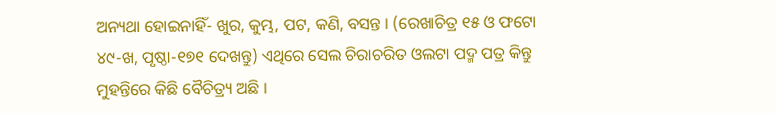ଅନ୍ୟଥା ହୋଇନାହିଁ- ଖୁର, କୁମ୍ଭ, ପଟ, କଣି, ବସନ୍ତ । (ରେଖାଚିତ୍ର ୧୫ ଓ ଫଟୋ ୪୯-ଖ, ପୃଷ୍ଠା-୧୭୧ ଦେଖନ୍ତୁ) ଏଥିରେ ସେଲ ଚିରାଚରିତ ଓଲଟା ପଦ୍ମ ପତ୍ର କିନ୍ତୁ ମୁହନ୍ତିରେ କିଛି ବୈଚିତ୍ର୍ୟ ଅଛି ।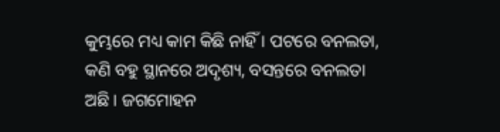କୁମ୍ଭରେ ମଧ୍ୟ କାମ କିଛି ନାହିଁ । ପଟରେ ବନଲତା, କଣି ବହୁ ସ୍ଥାନରେ ଅଦୃଶ୍ୟ, ବସନ୍ତରେ ବନଲତା ଅଛି । ଜଗମୋହନ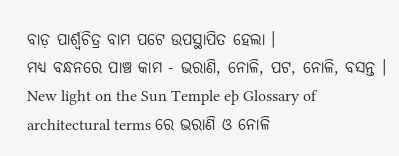ବାଡ଼ ପାର୍ଶ୍ୱଚିତ୍ର ବାମ ପଟେ ଉପସ୍ଥାପିତ ହେଲା ।
ମଧ୍ୟ ବନ୍ଧନରେ ପାଞ୍ଚ କାମ - ଭରାଣି, ନୋଳି, ପଟ, ନୋଳି, ବସନ୍ତ । New light on the Sun Temple eþ Glossary of architectural terms ରେ ଭରାଣି ଓ ନୋଳି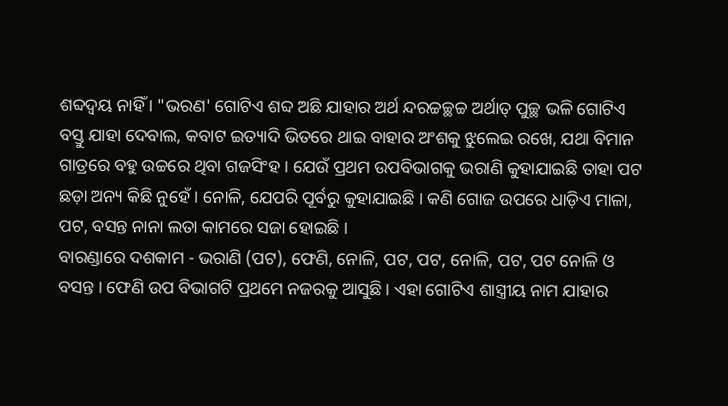ଶବ୍ଦଦ୍ୱୟ ନାହିଁ । "ଭରଣ' ଗୋଟିଏ ଶବ୍ଦ ଅଛି ଯାହାର ଅର୍ଥ ନ୍ଦରଚ୍ଚଚ୍ଛଚ୍ଚ ଅର୍ଥାତ୍ ପୁଚ୍ଛ ଭଳି ଗୋଟିଏ ବସ୍ତୁ ଯାହା ଦେବାଲ, କବାଟ ଇତ୍ୟାଦି ଭିତରେ ଥାଇ ବାହାର ଅଂଶକୁ ଝୁଲେଇ ରଖେ, ଯଥା ବିମାନ ଗାତ୍ରରେ ବହୁ ଉଚ୍ଚରେ ଥିବା ଗଜସିଂହ । ଯେଉଁ ପ୍ରଥମ ଉପବିଭାଗକୁ ଭରାଣି କୁହାଯାଇଛି ତାହା ପଟ ଛଡ଼ା ଅନ୍ୟ କିଛି ନୁହେଁ । ନୋଳି, ଯେପରି ପୂର୍ବରୁ କୁହାଯାଇଛି । କଣି ଗୋଜ ଉପରେ ଧାଡ଼ିଏ ମାଳା, ପଟ, ବସନ୍ତ ନାନା ଲତା କାମରେ ସଜା ହୋଇଛି ।
ବାରଣ୍ଡାରେ ଦଶକାମ - ଭରାଣି (ପଟ), ଫେଣି, ନୋଳି, ପଟ, ପଟ, ନୋଳି, ପଟ, ପଟ ନୋଳି ଓ ବସନ୍ତ । ଫେଣି ଉପ ବିଭାଗଟି ପ୍ରଥମେ ନଜରକୁ ଆସୁଛି । ଏହା ଗୋଟିଏ ଶାସ୍ତ୍ରୀୟ ନାମ ଯାହାର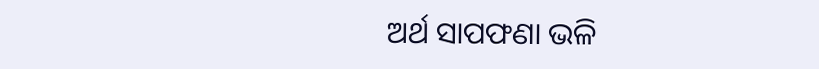ଅର୍ଥ ସାପଫଣା ଭଳି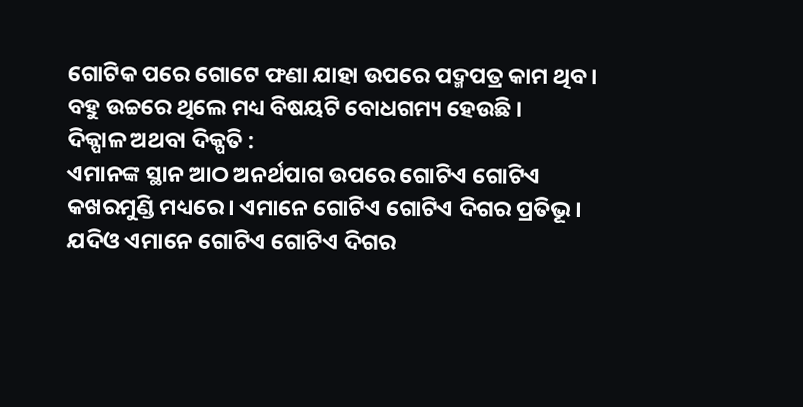ଗୋଟିକ ପରେ ଗୋଟେ ଫଣା ଯାହା ଉପରେ ପଦ୍ମପତ୍ର କାମ ଥିବ । ବହୁ ଉଚ୍ଚରେ ଥିଲେ ମଧ୍ୟ ବିଷୟଟି ବୋଧଗମ୍ୟ ହେଉଛି ।
ଦିକ୍ପାଳ ଅଥବା ଦିକ୍ପତି :
ଏମାନଙ୍କ ସ୍ଥାନ ଆଠ ଅନର୍ଥପାଗ ଉପରେ ଗୋଟିଏ ଗୋଟିଏ କଖରମୁଣ୍ଡି ମଧ୍ୟରେ । ଏମାନେ ଗୋଟିଏ ଗୋଟିଏ ଦିଗର ପ୍ରତିଭୂ । ଯଦିଓ ଏମାନେ ଗୋଟିଏ ଗୋଟିଏ ଦିଗର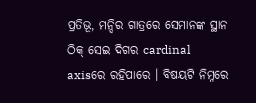ପ୍ରତିଭୂ, ମନ୍ଦିର ଗାତ୍ରରେ ସେମାନଙ୍କ ସ୍ଥାନ ଠିକ୍ ସେଇ ଦିଗର cardinal axisରେ ରହିପାରେ । ବିଷୟଟି ନିମ୍ନରେ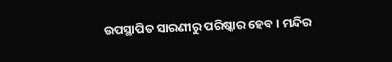ଉପସ୍ଥାପିତ ସାରଣୀରୁ ପରିଷ୍କାର ହେବ । ମନ୍ଦିର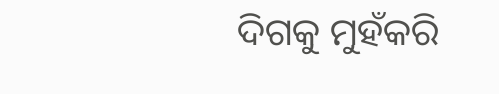ଦିଗକୁ ମୁହଁକରି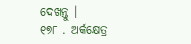ଦେଖନ୍ତୁ ।
୧୭୮ . ଅର୍କକ୍ଷେତ୍ର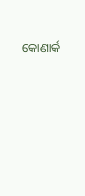କୋଣାର୍କ